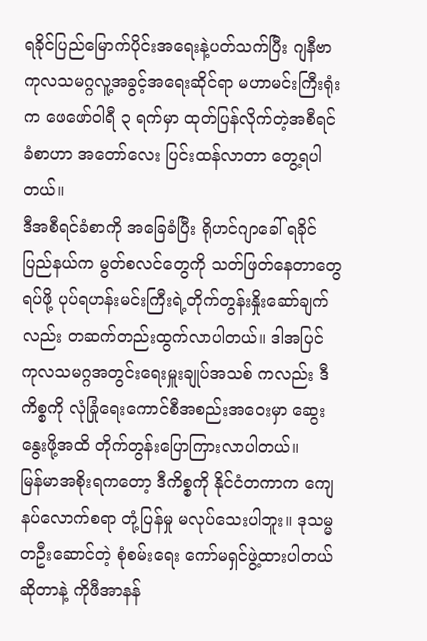ရခိုင်ပြည်မြောက်ပိုင်းအရေးနဲ့ပတ်သက်ပြီး ဂျနီဗာ ကုလသမဂ္ဂလူ့အခွင့်အရေးဆိုင်ရာ မဟာမင်းကြီးရုံးက ဖေဖော်ဝါရီ ၃ ရက်မှာ ထုတ်ပြန်လိုက်တဲ့အစီရင်ခံစာဟာ အတော်လေး ပြင်းထန်လာတာ တွေ့ရပါတယ်။
ဒီအစီရင်ခံစာကို အခြေခံပြီး ရိုဟင်ဂျာခေါ် ရခိုင်ပြည်နယ်က မွတ်စလင်တွေကို သတ်ဖြတ်နေတာတွေရပ်ဖို့ ပုပ်ရဟန်းမင်းကြီးရဲ့တိုက်တွန်းနှိုးဆော်ချက်လည်း တဆက်တည်းထွက်လာပါတယ်။ ဒါအပြင် ကုလသမဂ္ဂအတွင်းရေးမှူးချုပ်အသစ် ကလည်း ဒီကိစ္စကို လုံခြုံရေးကောင်စီအစည်းအဝေးမှာ ဆွေးနွေးဖို့အထိ တိုက်တွန်းပြောကြားလာပါတယ်။
မြန်မာအစိုးရကတော့ ဒီကိစ္စကို နိုင်ငံတကာက ကျေနပ်လောက်စရာ တုံ့ပြန်မှု မလုပ်သေးပါဘူး။ ဒုသမ္မတဦးဆောင်တဲ့ စုံစမ်းရေး ကော်မရှင်ဖွဲ့ထားပါတယ်ဆိုတာနဲ့ ကိုဖီအာနန်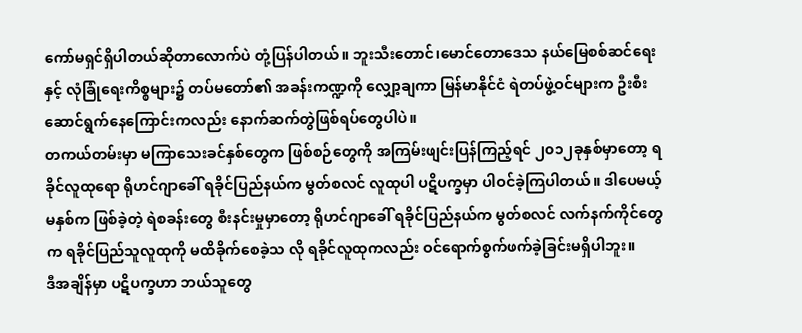ကော်မရှင်ရှိပါတယ်ဆိုတာလောက်ပဲ တုံ့ပြန်ပါတယ်။ ဘူးသီးတောင်၊မောင်တောဒေသ နယ်မြေစစ်ဆင်ရေးနှင့် လုံခြုံရေးကိစ္စများ၌ တပ်မတော်၏ အခန်းကဏ္ဍကို လျှော့ချကာ မြန်မာနိုင်ငံ ရဲတပ်ဖွဲ့ဝင်များက ဦးစီးဆောင်ရွက်နေကြောင်းကလည်း နောက်ဆက်တွဲဖြစ်ရပ်တွေပါပဲ။
တကယ်တမ်းမှာ မကြာသေးခင်နှစ်တွေက ဖြစ်စဉ်တွေကို အကြမ်းဖျင်းပြန်ကြည့်ရင် ၂၀၁၂ခုနှစ်မှာတော့ ရခိုင်လူထုရော ရိုဟင်ဂျာခေါ် ရခိုင်ပြည်နယ်က မွတ်စလင် လူထုပါ ပဋိပက္ခမှာ ပါဝင်ခဲ့ကြပါတယ်။ ဒါပေမယ့် မနှစ်က ဖြစ်ခဲ့တဲ့ ရဲစခန်းတွေ စီးနင်းမှုမှာတော့ ရိုဟင်ဂျာခေါ် ရခိုင်ပြည်နယ်က မွတ်စလင် လက်နက်ကိုင်တွေက ရခိုင်ပြည်သူလူထုကို မထိခိုက်စေခဲ့သ လို ရခိုင်လူထုကလည်း ဝင်ရောက်စွက်ဖက်ခဲ့ခြင်းမရှိပါဘူး။
ဒီအချိန်မှာ ပဋိပက္ခဟာ ဘယ်သူတွေ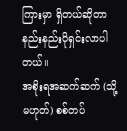ကြားမှာ ရှိတယ်ဆိုတာ နည်းနည်းပိုရှင်းလာပါတယ်။
အစိုးရအဆက်ဆက် (သို့မဟုတ်) စစ်တပ်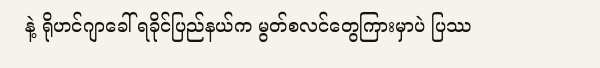နဲ့ ရိုဟင်ဂျာခေါ် ရခိုင်ပြည်နယ်က မွတ်စလင်တွေကြားမှာပဲ ပြဿ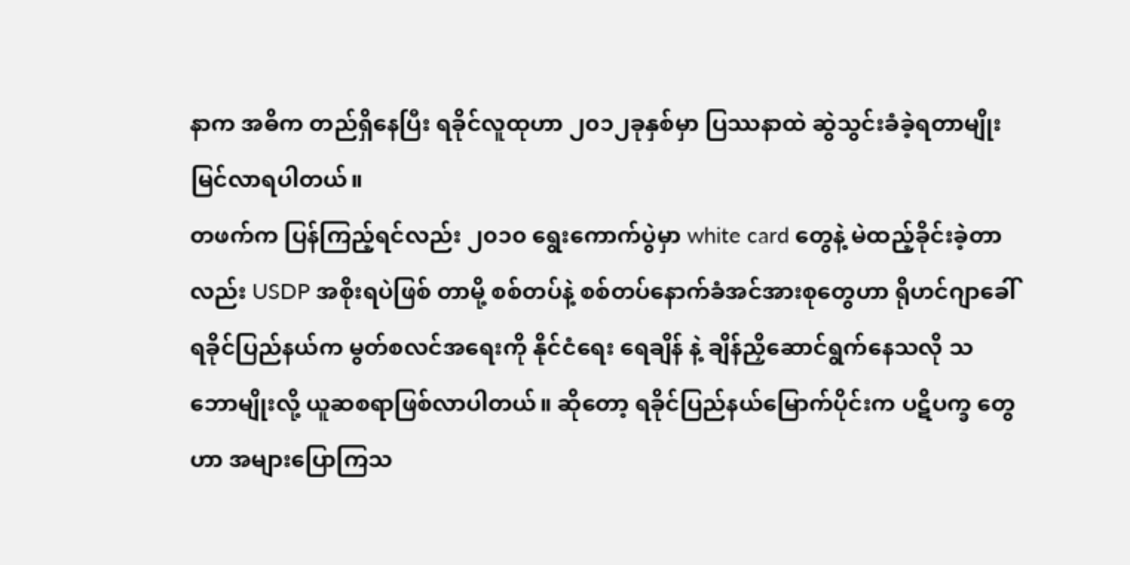နာက အဓိက တည်ရှိနေပြီး ရခိုင်လူထုဟာ ၂၀၁၂ခုနှစ်မှာ ပြဿနာထဲ ဆွဲသွင်းခံခဲ့ရတာမျိုးမြင်လာရပါတယ်။
တဖက်က ပြန်ကြည့်ရင်လည်း ၂၀၁၀ ရွေးကောက်ပွဲမှာ white card တွေနဲ့ မဲထည့်ခိုင်းခဲ့တာလည်း USDP အစိုးရပဲဖြစ် တာမို့ စစ်တပ်နဲ့ စစ်တပ်နောက်ခံအင်အားစုတွေဟာ ရိုဟင်ဂျာခေါ် ရခိုင်ပြည်နယ်က မွတ်စလင်အရေးကို နိုင်ငံရေး ရေချိန် နဲ့ ချိန်ညှိဆောင်ရွက်နေသလို သဘောမျိုးလို့ ယူဆစရာဖြစ်လာပါတယ်။ ဆိုတော့ ရခိုင်ပြည်နယ်မြောက်ပိုင်းက ပဋိပက္ခ တွေဟာ အများပြောကြသ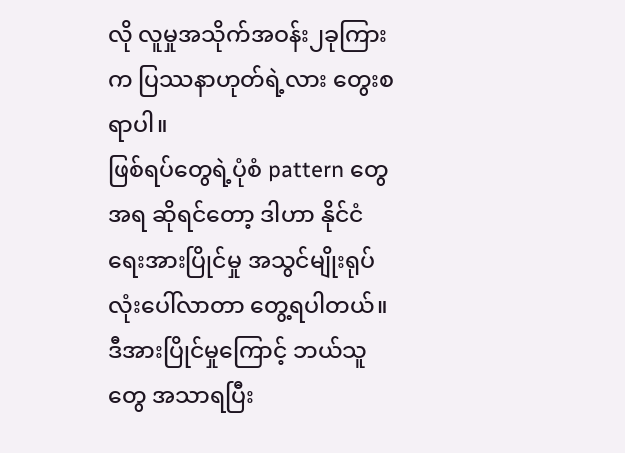လို လူမှုအသိုက်အဝန်း၂ခုကြားက ပြဿနာဟုတ်ရဲ့လား တွေးစရာပါ။
ဖြစ်ရပ်တွေရဲ့ပုံစံ pattern တွေအရ ဆိုရင်တော့ ဒါဟာ နိုင်ငံရေးအားပြိုင်မှု အသွင်မျိုးရုပ်လုံးပေါ်လာတာ တွေ့ရပါတယ်။
ဒီအားပြိုင်မှုကြောင့် ဘယ်သူတွေ အသာရပြီး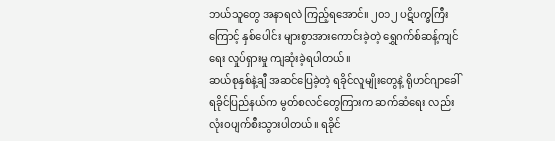ဘယ်သူတွေ အနာရလဲ ကြည့်ရအောင်။ ၂၀၁၂ ပဋိပက္ခကြီးကြောင့် နှစ်ပေါင်း များစွာအားကောင်းခဲ့တဲ့ ရွှေဂက်စ်ဆန့်ကျင်ရေး လှုပ်ရှားမှု ကျဆုံးခဲ့ရပါတယ်။
ဆယ်စုနှစ်နဲ့ချီ အဆင်ပြေခဲ့တဲ့ ရခိုင်လူမျိုးတွေနဲ့ ရိုဟင်ဂျာခေါ် ရခိုင်ပြည်နယ်က မွတ်စလင်တွေကြားက ဆက်ဆံရေး လည်း လုံးဝပျက်စီးသွားပါတယ်။ ရခိုင်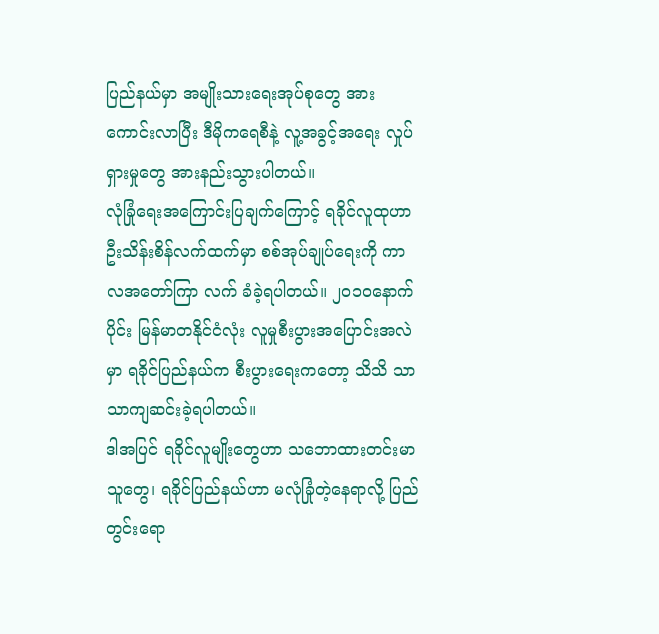ပြည်နယ်မှာ အမျိုးသားရေးအုပ်စုတွေ အားကောင်းလာပြီး ဒီမိုကရေစီနဲ့ လူ့အခွင့်အရေး လှုပ်ရှားမှုတွေ အားနည်းသွားပါတယ်။
လုံခြုံရေးအကြောင်းပြချက်ကြောင့် ရခိုင်လူထုဟာ ဦးသိန်းစိန်လက်ထက်မှာ စစ်အုပ်ချုပ်ရေးကို ကာလအတော်ကြာ လက် ခံခဲ့ရပါတယ်။ ၂၀၁၀နောက်ပိုင်း မြန်မာတနိုင်ငံလုံး လူမှုစီးပွားအပြောင်းအလဲမှာ ရခိုင်ပြည်နယ်က စီးပွားရေးကတော့ သိသိ သာသာကျဆင်းခဲ့ရပါတယ်။
ဒါအပြင် ရခိုင်လူမျိုးတွေဟာ သဘောထားတင်းမာသူတွေ၊ ရခိုင်ပြည်နယ်ဟာ မလုံခြုံတဲ့နေရာလို့ ပြည်တွင်းရော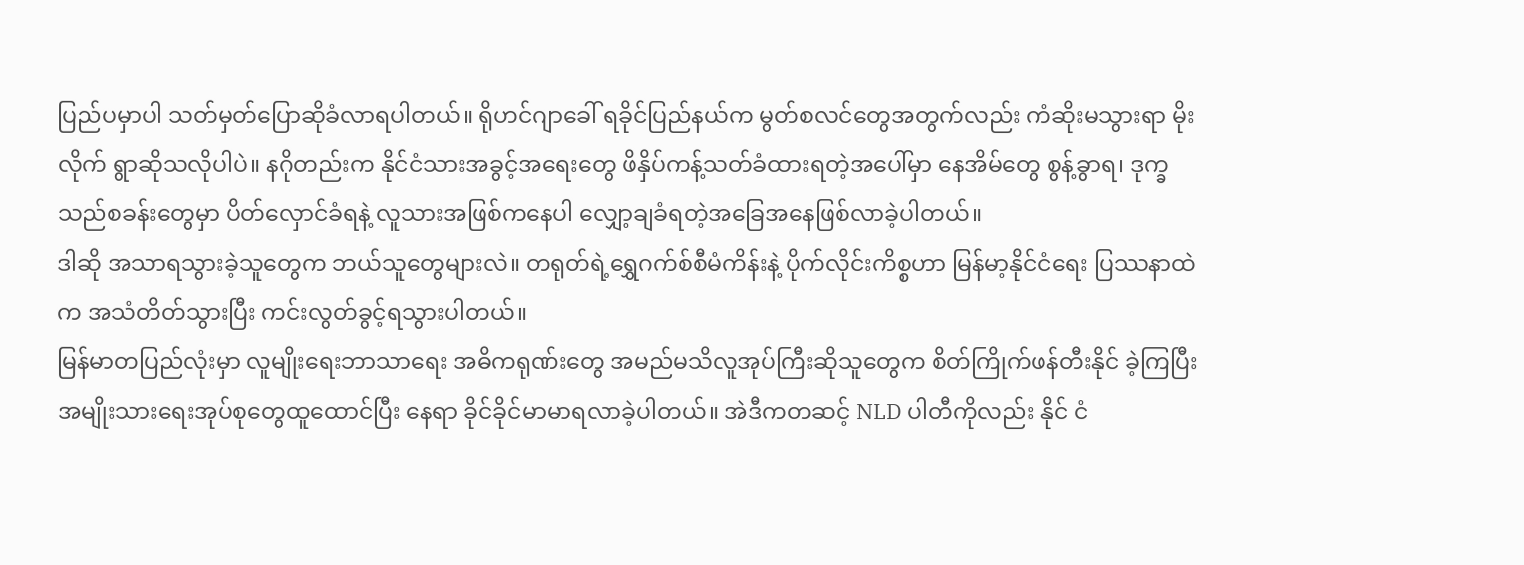ပြည်ပမှာပါ သတ်မှတ်ပြောဆိုခံလာရပါတယ်။ ရိုဟင်ဂျာခေါ် ရခိုင်ပြည်နယ်က မွတ်စလင်တွေအတွက်လည်း ကံဆိုးမသွားရာ မိုးလိုက် ရွာဆိုသလိုပါပဲ။ နဂိုတည်းက နိုင်ငံသားအခွင့်အရေးတွေ ဖိနှိပ်ကန့်သတ်ခံထားရတဲ့အပေါ်မှာ နေအိမ်တွေ စွန့်ခွာရ၊ ဒုက္ခ သည်စခန်းတွေမှာ ပိတ်လှောင်ခံရနဲ့ လူသားအဖြစ်ကနေပါ လျှော့ချခံရတဲ့အခြေအနေဖြစ်လာခဲ့ပါတယ်။
ဒါဆို အသာရသွားခဲ့သူတွေက ဘယ်သူတွေများလဲ။ တရုတ်ရဲ့ရွှေဂက်စ်စီမံကိန်းနဲ့ ပိုက်လိုင်းကိစ္စဟာ မြန်မာ့နိုင်ငံရေး ပြဿနာထဲက အသံတိတ်သွားပြီး ကင်းလွတ်ခွင့်ရသွားပါတယ်။
မြန်မာတပြည်လုံးမှာ လူမျိုးရေးဘာသာရေး အဓိကရုဏ်းတွေ အမည်မသိလူအုပ်ကြီးဆိုသူတွေက စိတ်ကြိုက်ဖန်တီးနိုင် ခဲ့ကြပြီး အမျိုးသားရေးအုပ်စုတွေထူထောင်ပြီး နေရာ ခိုင်ခိုင်မာမာရလာခဲ့ပါတယ်။ အဲဒီကတဆင့် NLD ပါတီကိုလည်း နိုင် ငံ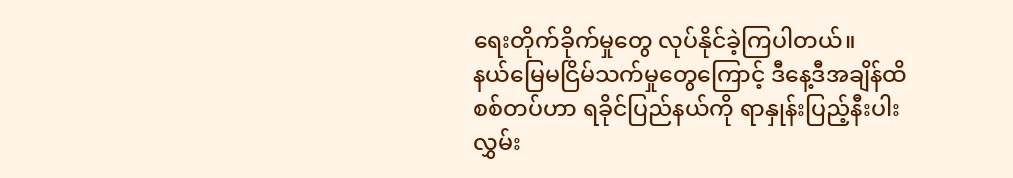ရေးတိုက်ခိုက်မှုတွေ လုပ်နိုင်ခဲ့ကြပါတယ်။
နယ်မြေမငြိမ်သက်မှုတွေကြောင့် ဒီနေ့ဒီအချိန်ထိ စစ်တပ်ဟာ ရခိုင်ပြည်နယ်ကို ရာနှုန်းပြည့်နီးပါး လွှမ်း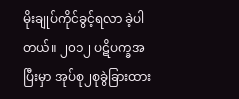မိုးချုပ်ကိုင်ခွင့်ရလာ ခဲ့ပါတယ်။ ၂၀၁၂ ပဋိပက္ခအပြီးမှာ အုပ်စု၂စုခွဲခြားထား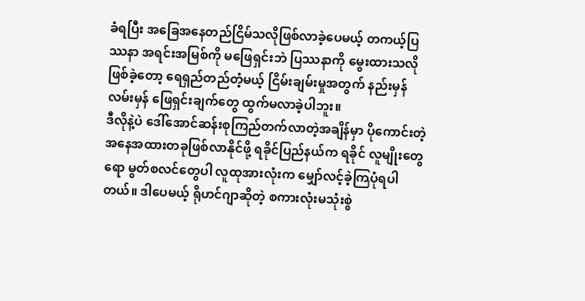ခံရပြီး အခြေအနေတည်ငြိမ်သလိုဖြစ်လာခဲ့ပေမယ့် တကယ့်ပြဿနာ အရင်းအမြစ်ကို မဖြေရှင်းဘဲ ပြဿနာကို မွေးထားသလိုဖြစ်ခဲ့တော့ ရေရှည်တည်တံ့မယ့် ငြိမ်းချမ်းမှုအတွက် နည်းမှန်လမ်းမှန် ဖြေရှင်းချက်တွေ ထွက်မလာခဲ့ပါဘူး။
ဒီလိုနဲ့ပဲ ဒေါ်အောင်ဆန်းစုကြည်တက်လာတဲ့အချိန်မှာ ပိုကောင်းတဲ့အနေအထားတခုဖြစ်လာနိုင်ဖို့ ရခိုင်ပြည်နယ်က ရခိုင် လူမျိုးတွေရော မွတ်စလင်တွေပါ လူထုအားလုံးက မျှော်လင့်ခဲ့ကြပုံရပါတယ်။ ဒါပေမယ့် ရိုဟင်ဂျာဆိုတဲ့ စကားလုံးမသုံးစွဲ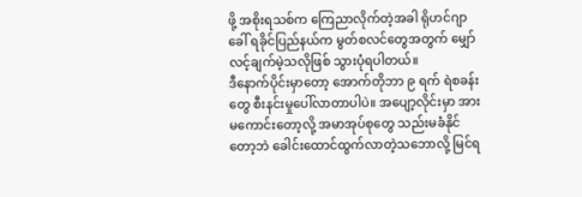ဖို့ အစိုးရသစ်က ကြေညာလိုက်တဲ့အခါ ရိုဟင်ဂျာခေါ် ရခိုင်ပြည်နယ်က မွတ်စလင်တွေအတွက် မျှော်လင့်ချက်မဲ့သလိုဖြစ် သွားပုံရပါတယ်။
ဒီနောက်ပိုင်းမှာတော့ အောက်တိုဘာ ၉ ရက် ရဲစခန်းတွေ စီးနင်းမှုပေါ်လာတာပါပဲ။ အပျော့လိုင်းမှာ အားမကောင်းတော့လို့ အမာအုပ်စုတွေ သည်းမခံနိုင်တော့ဘဲ ခေါင်းထောင်ထွက်လာတဲ့သဘောလို့ မြင်ရ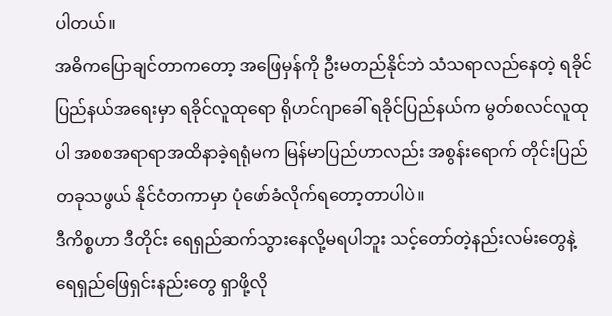ပါတယ်။
အဓိကပြောချင်တာကတော့ အဖြေမှန်ကို ဦးမတည်နိုင်ဘဲ သံသရာလည်နေတဲ့ ရခိုင်ပြည်နယ်အရေးမှာ ရခိုင်လူထုရော ရိုဟင်ဂျာခေါ် ရခိုင်ပြည်နယ်က မွတ်စလင်လူထုပါ အစစအရာရာအထိနာခဲ့ရရုံမက မြန်မာပြည်ဟာလည်း အစွန်းရောက် တိုင်းပြည်တခုသဖွယ် နိုင်ငံတကာမှာ ပုံဖော်ခံလိုက်ရတော့တာပါပဲ။
ဒီကိစ္စဟာ ဒီတိုင်း ရေရှည်ဆက်သွားနေလို့မရပါဘူး သင့်တော်တဲ့နည်းလမ်းတွေနဲ့ ရေရှည်ဖြေရှင်းနည်းတွေ ရှာဖို့လို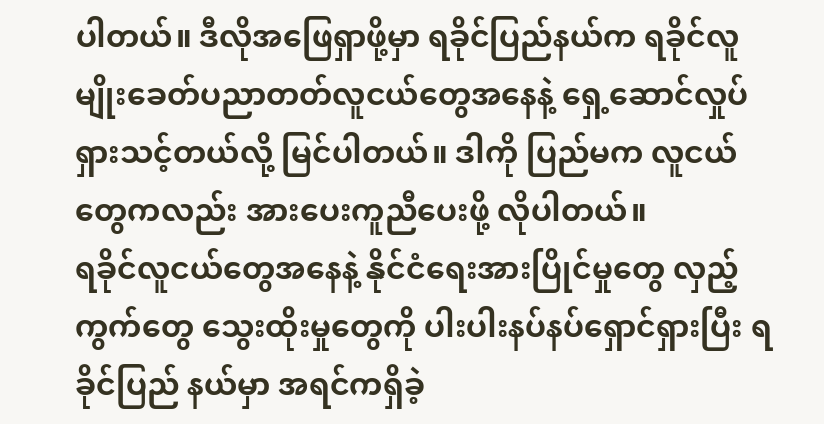ပါတယ်။ ဒီလိုအဖြေရှာဖို့မှာ ရခိုင်ပြည်နယ်က ရခိုင်လူမျိုးခေတ်ပညာတတ်လူငယ်တွေအနေနဲ့ ရှေ့ဆောင်လှုပ်ရှားသင့်တယ်လို့ မြင်ပါတယ်။ ဒါကို ပြည်မက လူငယ်တွေကလည်း အားပေးကူညီပေးဖို့ လိုပါတယ်။
ရခိုင်လူငယ်တွေအနေနဲ့ နိုင်ငံရေးအားပြိုင်မှုတွေ လှည့်ကွက်တွေ သွေးထိုးမှုတွေကို ပါးပါးနပ်နပ်ရှောင်ရှားပြီး ရခိုင်ပြည် နယ်မှာ အရင်ကရှိခဲ့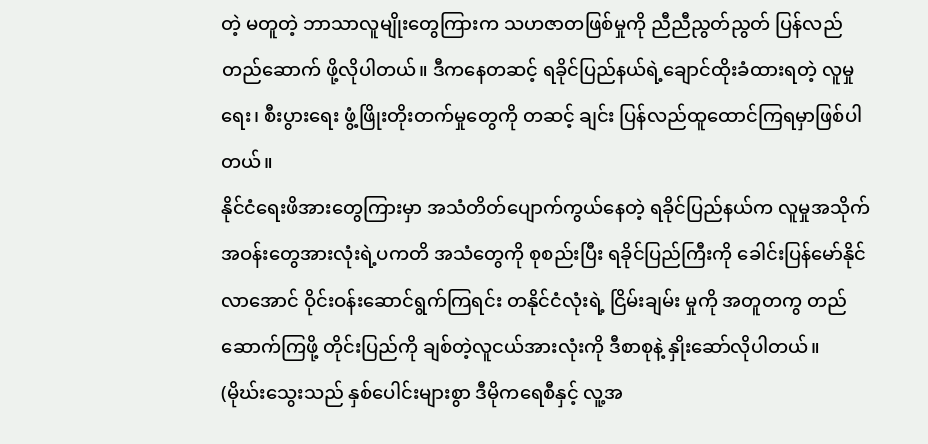တဲ့ မတူတဲ့ ဘာသာလူမျိုးတွေကြားက သဟဇာတဖြစ်မှုကို ညီညီညွတ်ညွတ် ပြန်လည်တည်ဆောက် ဖို့လိုပါတယ်။ ဒီကနေတဆင့် ရခိုင်ပြည်နယ်ရဲ့ချောင်ထိုးခံထားရတဲ့ လူမှုရေး၊ စီးပွားရေး ဖွံ့ဖြိုးတိုးတက်မှုတွေကို တဆင့် ချင်း ပြန်လည်ထူထောင်ကြရမှာဖြစ်ပါတယ်။
နိုင်ငံရေးဖိအားတွေကြားမှာ အသံတိတ်ပျောက်ကွယ်နေတဲ့ ရခိုင်ပြည်နယ်က လူမှုအသိုက်အဝန်းတွေအားလုံးရဲ့ပကတိ အသံတွေကို စုစည်းပြီး ရခိုင်ပြည်ကြီးကို ခေါင်းပြန်မော်နိုင်လာအောင် ဝိုင်းဝန်းဆောင်ရွက်ကြရင်း တနိုင်ငံလုံးရဲ့ ငြိမ်းချမ်း မှုကို အတူတကွ တည်ဆောက်ကြဖို့ တိုင်းပြည်ကို ချစ်တဲ့လူငယ်အားလုံးကို ဒီစာစုနဲ့ နှိုးဆော်လိုပါတယ်။
(မိုဃ်းသွေးသည် နှစ်ပေါင်းများစွာ ဒီမိုကရေစီနှင့် လူ့အ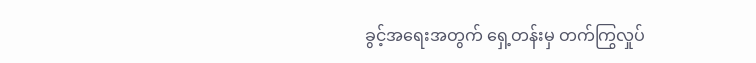ခွင့်အရေးအတွက် ရှေ့တန်းမှ တက်ကြွလှုပ်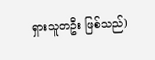ရှားသူတဦး ဖြစ်သည်)